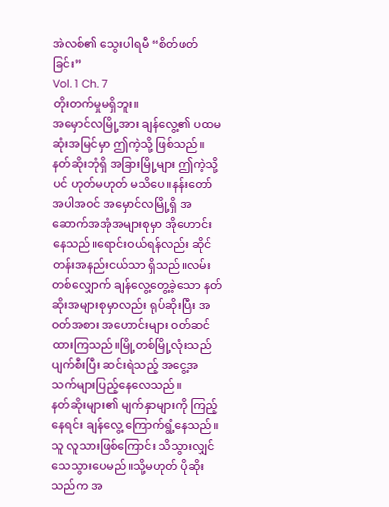အဲလစ်၏ သွေးပါရမီ “စိတ်ဖတ်ခြင်း”
Vol. 1 Ch. 7
တိုးတက်မှုမရှိဘူး။
အမှောင်လမြို့အား ချန်လွေ့၏ ပထမဆုံးအမြင်မှာ ဤကဲ့သို့ ဖြစ်သည်။
နတ်ဆိုးဘုံရှိ အခြားမြို့များ ဤကဲ့သို့ပင် ဟုတ်မဟုတ် မသိပေ။နန်းတော်အပါအဝင် အမှောင်လမြို့ရှိ အဆောက်အအုံအများစုမှာ အိုဟောင်းနေသည်။ရောင်းဝယ်ရန်လည်း ဆိုင်တန်းအနည်းငယ်သာ ရှိသည်။လမ်းတစ်လျှောက် ချန်လွေ့တွေ့ခဲ့သော နတ်ဆိုးအများစုမှာလည်း ရုပ်ဆိုးပြီး အဝတ်အစား အဟောင်းများ ဝတ်ဆင်ထားကြသည်။မြို့တစ်မြို့လုံးသည် ပျက်စီးပြီး ဆင်းရဲသည့် အငွေ့အသက်များပြည့်နေလေသည်။
နတ်ဆိုးများ၏ မျက်နှာများကို ကြည့်နေရင်း ချန်လွေ့ ကြောက်ရွံ့နေသည်။သူ လူသားဖြစ်ကြောင်း သိသွားလျှင် သေသွားပေမည်။သို့မဟုတ် ပိုဆိုးသည်က အ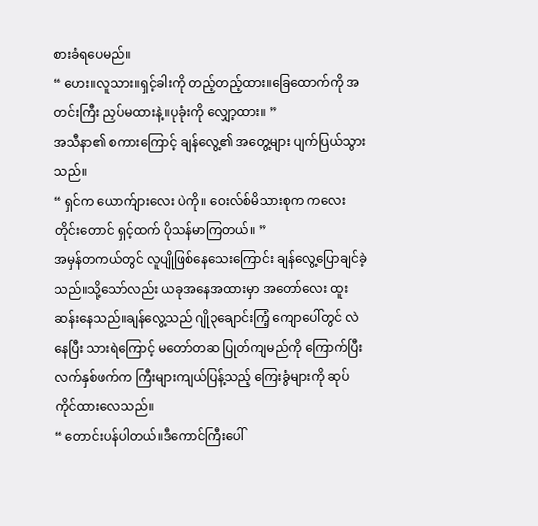စားခံရပေမည်။
“ ဟေး။လူသား။ရှင့်ခါးကို တည့်တည့်ထား။ခြေထောက်ကို အတင်းကြီး ညှပ်မထားနဲ့။ပုခုံးကို လျှော့ထား။ ”
အသီနာ၏ စကားကြောင့် ချန်လွေ့၏ အတွေ့များ ပျက်ပြယ်သွားသည်။
“ ရှင်က ယောက်ျားလေး ပဲကို။ ဝေးလ်စ်မိသားစုက ကလေးတိုင်းတောင် ရှင့်ထက် ပိုသန်မာကြတယ်။ ”
အမှန်တကယ်တွင် လူပျိုဖြစ်နေသေးကြောင်း ချန်လွေ့ပြောချင်ခဲ့သည်။သို့သော်လည်း ယခုအနေအထားမှာ အတော်လေး ထူးဆန်းနေသည်။ချန်လွေ့သည် ဂျို၃ချောင်းကြံ့ ကျောပေါ်တွင် လဲနေပြီး သားရဲကြောင့် မတော်တဆ ပြုတ်ကျမည်ကို ကြောက်ပြီး လက်နှစ်ဖက်က ကြီးများကျယ်ပြန့်သည့် ကြေးခွံများကို ဆုပ်ကိုင်ထားလေသည်။
“ တောင်းပန်ပါတယ်။ဒီကောင်ကြီးပေါ်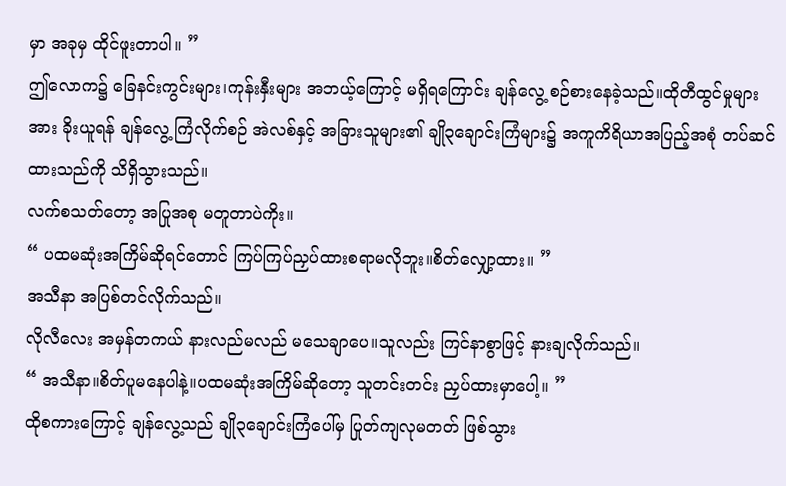မှာ အခုမှ ထိုင်ဖူးတာပါ။ ”
ဤလောက၌ ခြေနင်းကွင်းများ၊ကုန်းနှီးများ အဘယ့်ကြောင့် မရှိရကြောင်း ချန်လွေ့ စဉ်စားနေခဲ့သည်။ထိုတီထွင်မှုများအား ခိုးယူရန် ချန်လွေ့ ကြံလိုက်စဉ် အဲလစ်နှင့် အခြားသူများ၏ ချို၃ချောင်းကြံများ၌ အကူကိရိယာအပြည့်အစုံ တပ်ဆင်ထားသည်ကို သိရှိသွားသည်။
လက်စသတ်တော့ အပြုအစု မတူတာပဲကိုး။
“ ပထမဆုံးအကြိမ်ဆိုရင်တောင် ကြပ်ကြပ်ညှပ်ထားစရာမလိုဘူး။စိတ်လျှော့ထား။ ”
အသီနာ အပြစ်တင်လိုက်သည်။
လိုလီလေး အမှန်တကယ် နားလည်မလည် မသေချာပေ။သူလည်း ကြင်နာစွာဖြင့် နားချလိုက်သည်။
“ အသီနာ။စိတ်ပူမနေပါနဲ့။ပထမဆုံးအကြိမ်ဆိုတော့ သူတင်းတင်း ညှပ်ထားမှာပေါ့။ ”
ထိုစကားကြောင့် ချန်လွေ့သည် ချို၃ချောင်းကြံပေါ်မှ ပြုတ်ကျလုမတတ် ဖြစ်သွား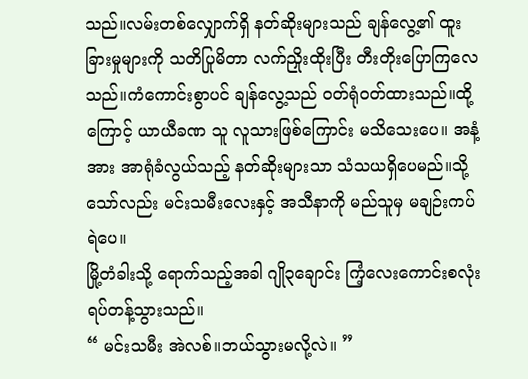သည်။လမ်းတစ်လျှောက်ရှိ နတ်ဆိုးများသည် ချန်လွေ့၏ ထူးခြားမှုများကို သတိပြုမိတာ လက်ညှိုးထိုးပြီး တီးတိုးပြောကြလေသည်။ကံကောင်းစွာပင် ချန်လွေ့သည် ဝတ်ရုံဝတ်ထားသည်။ထို့ကြောင့် ယာယီခဏ သူ လူသားဖြစ်ကြောင်း မသိသေးပေ။ အနံ့အား အာရုံခံလွယ်သည့် နတ်ဆိုးများသာ သံသယရှိပေမည်။သို့သော်လည်း မင်းသမီးလေးနှင့် အသီနာကို မည်သူမှ မချဉ်းကပ်ရဲပေ။
မြို့တံခါးသို့ ရောက်သည့်အခါ ဂျို၃ချောင်း ကြံ့လေးကောင်းစလုံး ရပ်တန့်သွားသည်။
“ မင်းသမီး အဲလစ်။ဘယ်သွားမလို့လဲ။ ”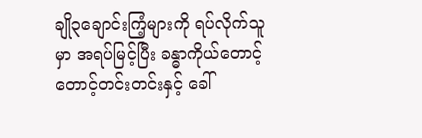ချို၃ချောင်းကြံ့များကို ရပ်လိုက်သူမှာ အရပ်မြင့်ပြီး ခန္ဓာကိုယ်တောင့်တောင့်တင်းတင်းနှင့် ခေါ်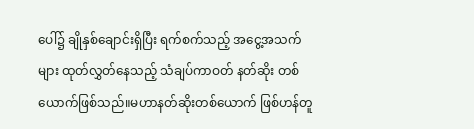ပေါ်၌ ချိုနှစ်ချောင်းရှိပြီး ရက်စက်သည့် အငွေ့အသက်များ ထုတ်လွှတ်နေသည့် သံချပ်ကာဝတ် နတ်ဆိုး တစ်ယောက်ဖြစ်သည်။မဟာနတ်ဆိုးတစ်ယောက် ဖြစ်ဟန်တူ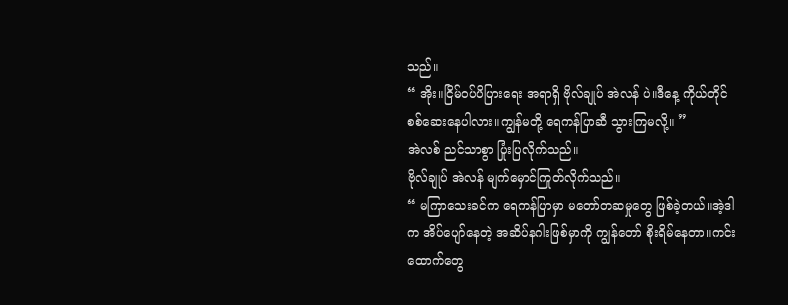သည်။
“ အိုး။ငြိမ်ဝပ်ပိပြားရေး အရာရှိ ဗိုလ်ချုပ် အဲလန် ပဲ။ဒီနေ့ ကိုယ်တိုင် စစ်ဆေးနေပါလား။ကျွန်မတို့ ရေကန်ပြာဆီ သွားကြမလို့။ ”
အဲလစ် ညင်သာစွာ ပြုံးပြလိုက်သည်။
ဗိုလ်ချုပ် အဲလန် မျက်မှောင်ကြုတ်လိုက်သည်။
“ မကြာသေးခင်က ရေကန်ပြာမှာ မတော်တဆမှုတွေ ဖြစ်ခဲ့တယ်။အဲ့ဒါက အိပ်ပျော်နေတဲ့ အဆိပ်နဂါးဖြစ်မှာကို ကျွန်တော် စိုးရိမ်နေတာ။ကင်းထောက်တွေ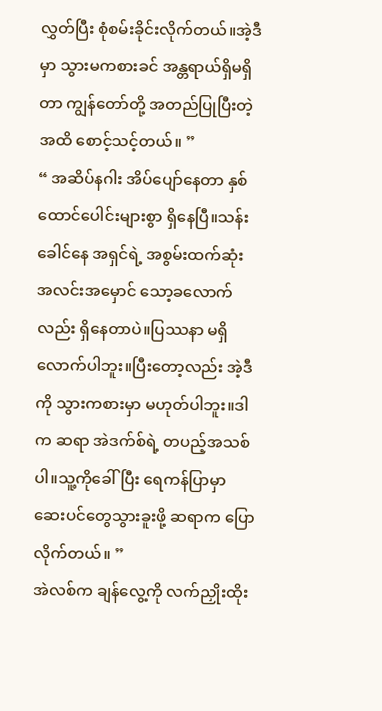လွှတ်ပြီး စုံစမ်းခိုင်းလိုက်တယ်။အဲ့ဒီမှာ သွားမကစားခင် အန္တရာယ်ရှိမရှိတာ ကျွန်တော်တို့ အတည်ပြုပြီးတဲ့အထိ စောင့်သင့်တယ်။ ”
“ အဆိပ်နဂါး အိပ်ပျော်နေတာ နှစ်ထောင်ပေါင်းများစွာ ရှိနေပြီ။သန်းခေါင်နေ အရှင်ရဲ့ အစွမ်းထက်ဆုံး အလင်းအမှောင် သော့ခလောက်လည်း ရှိနေတာပဲ။ပြဿနာ မရှိလောက်ပါဘူး။ပြီးတော့လည်း အဲ့ဒီကို သွားကစားမှာ မဟုတ်ပါဘူး။ဒါက ဆရာ အဲဒက်စ်ရဲ့ တပည့်အသစ်ပါ။သူ့ကိုခေါ်ပြီး ရေကန်ပြာမှာ ဆေးပင်တွေသွားခူးဖို့ ဆရာက ပြောလိုက်တယ်။ ”
အဲလစ်က ချန်လွေ့ကို လက်ညှိုးထိုး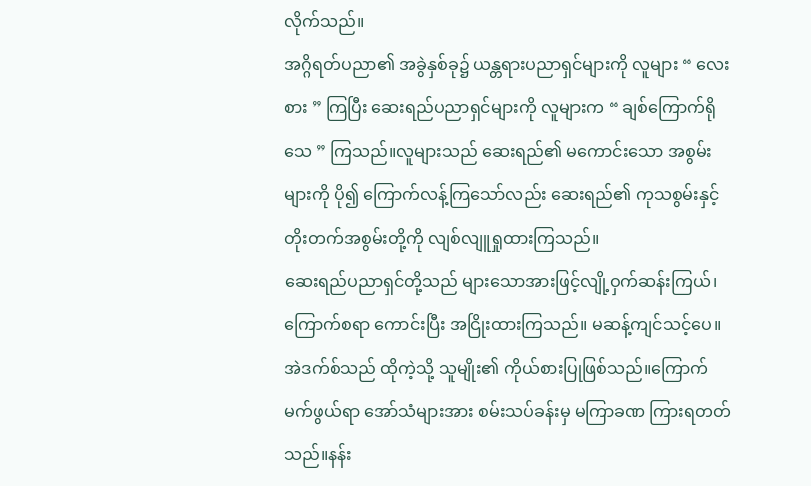လိုက်သည်။
အဂ္ဂိရတ်ပညာ၏ အခွဲနှစ်ခု၌ ယန္တရားပညာရှင်များကို လူများ “ လေးစား ” ကြပြီး ဆေးရည်ပညာရှင်များကို လူများက “ ချစ်ကြောက်ရိုသေ ” ကြသည်။လူများသည် ဆေးရည်၏ မကောင်းသော အစွမ်းများကို ပို၍ ကြောက်လန့်ကြသော်လည်း ဆေးရည်၏ ကုသစွမ်းနှင့် တိုးတက်အစွမ်းတို့ကို လျစ်လျူရှုထားကြသည်။
ဆေးရည်ပညာရှင်တို့သည် များသောအားဖြင့်လျို့ဝှက်ဆန်းကြယ်၊ကြောက်စရာ ကောင်းပြီး အငြိုးထားကြသည်။ မဆန့်ကျင်သင့်ပေ။အဲဒက်စ်သည် ထိုကဲ့သို့ သူမျိုး၏ ကိုယ်စားပြုဖြစ်သည်။ကြောက်မက်ဖွယ်ရာ အော်သံများအား စမ်းသပ်ခန်းမှ မကြာခဏ ကြားရတတ်သည်။နန်း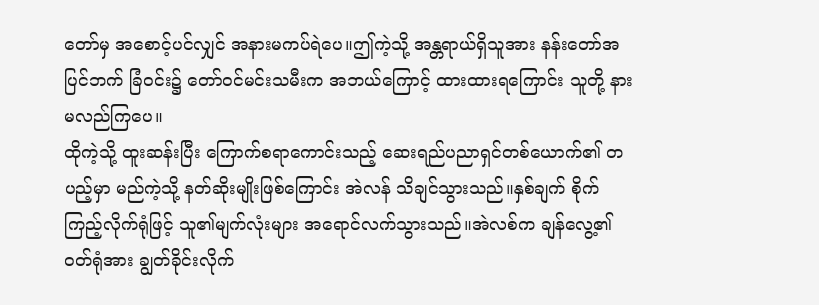တော်မှ အစောင့်ပင်လျှင် အနားမကပ်ရဲပေ။ဤကဲ့သို့ အန္တရာယ်ရှိသူအား နန်းတော်အပြင်ဘက် ခြံဝင်း၌ တော်ဝင်မင်းသမီးက အဘယ်ကြောင့် ထားထားရကြောင်း သူတို့ နားမလည်ကြပေ။
ထိုကဲ့သို့ ထူးဆန်းပြီး ကြောက်စရာကောင်းသည့် ဆေးရည်ပညာရှင်တစ်ယောက်၏ တပည့်မှာ မည်ကဲ့သို့ နတ်ဆိုးမျိုးဖြစ်ကြောင်း အဲလန် သိချင်သွားသည်။နှစ်ချက် စိုက်ကြည့်လိုက်ရုံဖြင့် သူ၏မျက်လုံးများ အရောင်လက်သွားသည်။အဲလစ်က ချန်လွေ့၏ ဝတ်ရုံအား ချွတ်ခိုင်းလိုက်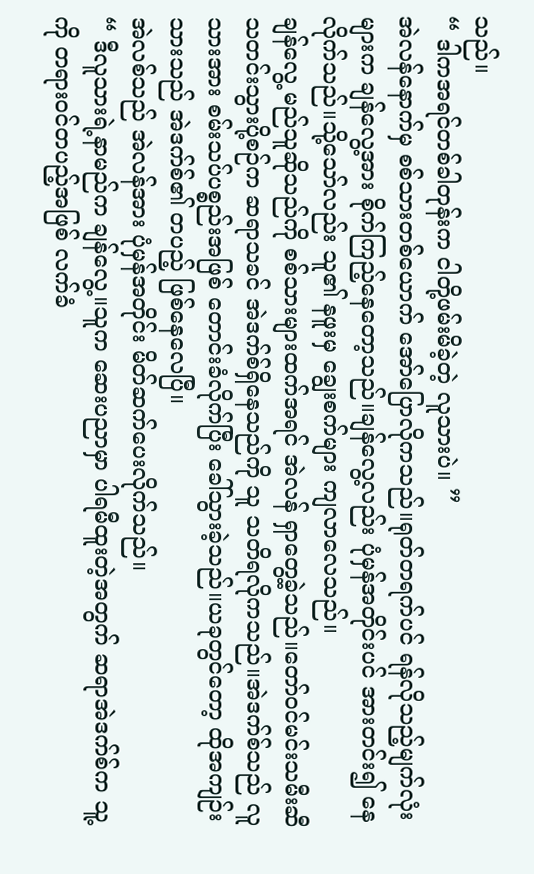သည်။
“ ဒါကအရင်တစ်ခါတုန်းက ငါတို့ဖမ်းမိခဲ့တဲ့ လူသားပဲ။ ”
အဲလန်နောက်မှ စစ်သားတစ်ယောက် အော်ပြောလိုကသည်။ရုတ်တရက်ပင် ရန်လိုသည့်မျက်လုံးများက ချန်လွေ့အား စိုက်ကြည့်နေတော့သည်။ချန်လွေ့လည်း ပုံမှန်အတိုင်းပင် အားတင်း၍ နေလိုက်သည်။သို့သော်လည်း သူ၏ နဖူးမှ ချွေးစက်များ ကျလာလေသည်။
ချန်လွေ့ မည်သူဆိုသည်ကို စစ်သားများထက်အရင် အဲလန် ရှာတွေ့ခဲ့သည်။တော်ဝင်မင်းသမီးဆီ သတင်းသွားပို့စဉ်က ဆရာသခင် အဲဒက်စ်ရှိနေသည်ကို သူ သတိရလိုကသည်။အဲဒက်စ်သည် လူသားအား စမ်းသပ်ပစ္စည်းအဖြစ် တောင်းခံလိုက်ပြီး ခေါ်သွားခဲ့သည်။ယခုတွင်တော့ ထိုအကျဉ်းသားသည် အဲဒက်စ်၏ တပည့် ဖြစ်နေလေပြီ။
အဲလစ်သည် အဲလန်အား ပုံမှန်အတိုင်း မိတ်ဆက်ပေးလိုက်သည်။
“ ဒီလူသားရဲ့နာမည်က ချန်လွေ့။သူက ဆေးပညာမှာ ပါရမီထူးတဲ့အတွက် ဆရာအဲဒက်စ်က သူ့ကို တရားဝင်တပည့်အဖြစ် လက်ခံ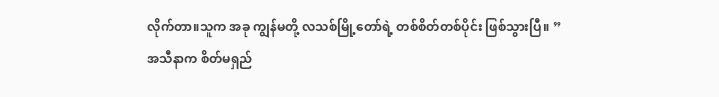လိုက်တာ။သူက အခု ကျွန်မတို့ လသစ်မြို့တော်ရဲ့ တစ်စိတ်တစ်ပိုင်း ဖြစ်သွားပြီ။ ”
အသီနာက စိတ်မရှည်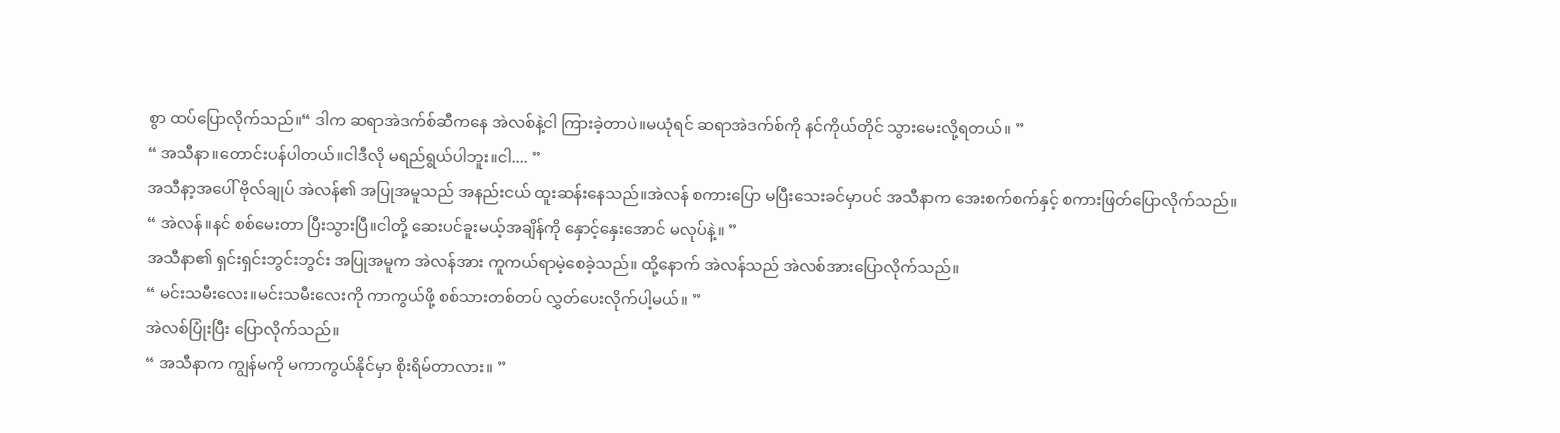စွာ ထပ်ပြောလိုက်သည်။“ ဒါက ဆရာအဲဒက်စ်ဆီကနေ အဲလစ်နဲ့ငါ ကြားခဲ့တာပဲ။မယုံရင် ဆရာအဲဒက်စ်ကို နင်ကိုယ်တိုင် သွားမေးလို့ရတယ်။ ”
“ အသီနာ။တောင်းပန်ပါတယ်။ငါဒီလို မရည်ရွယ်ပါဘူး။ငါ.... ”
အသီနာ့အပေါ် ဗိုလ်ချုပ် အဲလန်၏ အပြုအမူသည် အနည်းငယ် ထူးဆန်းနေသည်။အဲလန် စကားပြော မပြီးသေးခင်မှာပင် အသီနာက အေးစက်စက်နှင့် စကားဖြတ်ပြောလိုက်သည်။
“ အဲလန်။နင် စစ်မေးတာ ပြီးသွားပြီ။ငါတို့ ဆေးပင်ခူးမယ့်အချိန်ကို နှောင့်နှေးအောင် မလုပ်နဲ့။ ”
အသီနာ၏ ရှင်းရှင်းဘွင်းဘွင်း အပြုအမူက အဲလန်အား ကူကယ်ရာမဲ့စေခဲ့သည်။ ထို့နောက် အဲလန်သည် အဲလစ်အားပြောလိုက်သည်။
“ မင်းသမီးလေး။မင်းသမီးလေးကို ကာကွယ်ဖို့ စစ်သားတစ်တပ် လွှတ်ပေးလိုက်ပါ့မယ်။ ”
အဲလစ်ပြုံးပြီး ပြောလိုက်သည်။
“ အသီနာက ကျွန်မကို မကာကွယ်နိုင်မှာ စိုးရိမ်တာလား။ ”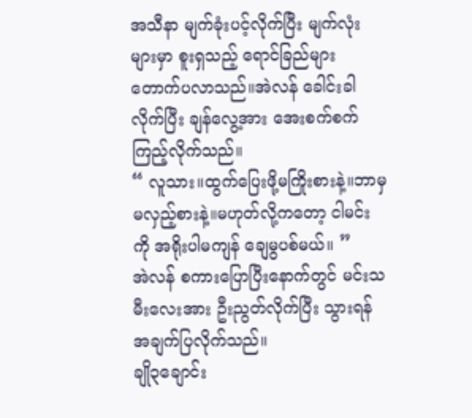အသီနာ မျက်ခုံးပင့်လိုက်ပြီး မျက်လုံးများမှာ စူးရှသည့် ရောင်ခြည်များ တောက်ပလာသည်။အဲလန် ခေါင်းခါလိုက်ပြီး ချန်လွေ့အား အေးစက်စက် ကြည့်လိုက်သည်။
“ လူသား။ထွက်ပြေးဖို့မကြိုးစားနဲ့။ဘာမှ မလှည့်စားနဲ့။မဟုတ်လို့ကတော့ ငါမင်းကို အရိုးပါမကျန် ချေမွပစ်မယ်။ ”
အဲလန် စကားပြောပြီးနောက်တွင် မင်းသမီးလေးအား ဦးညွတ်လိုက်ပြီး သွားရန် အချက်ပြလိုက်သည်။
ချို၃ချောင်း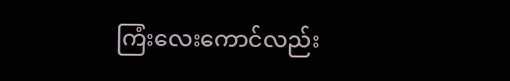ကြံးလေးကောင်လည်း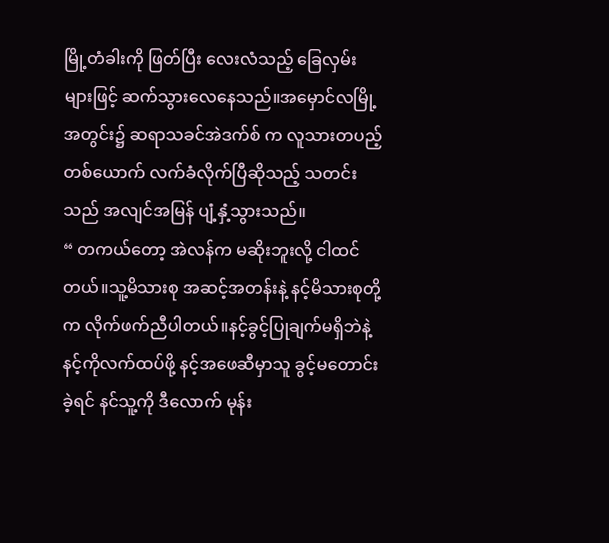မြို့တံခါးကို ဖြတ်ပြီး လေးလံသည့် ခြေလှမ်းများဖြင့် ဆက်သွားလေနေသည်။အမှောင်လမြို့အတွင်း၌ ဆရာသခင်အဲဒက်စ် က လူသားတပည့်တစ်ယောက် လက်ခံလိုက်ပြီဆိုသည့် သတင်းသည် အလျင်အမြန် ပျံ့နှံ့သွားသည်။
“ တကယ်တော့ အဲလန်က မဆိုးဘူးလို့ ငါထင်တယ်။သူ့မိသားစု အဆင့်အတန်းနဲ့ နင့်မိသားစုတို့က လိုက်ဖက်ညီပါတယ်။နင့်ခွင့်ပြုချက်မရှိဘဲနဲ့ နင့်ကိုလက်ထပ်ဖို့ နင့်အဖေဆီမှာသူ ခွင့်မတောင်းခဲ့ရင် နင်သူ့ကို ဒီလောက် မုန်း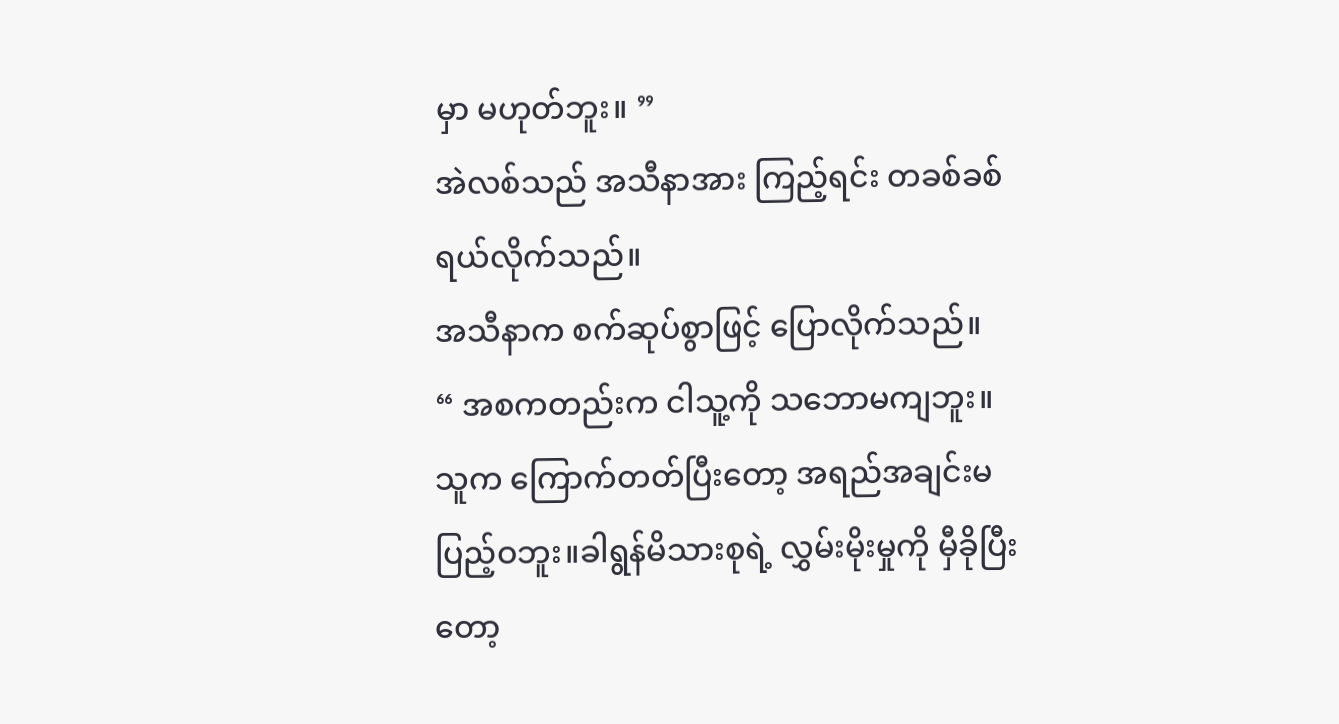မှာ မဟုတ်ဘူး။ ”
အဲလစ်သည် အသီနာအား ကြည့်ရင်း တခစ်ခစ် ရယ်လိုက်သည်။
အသီနာက စက်ဆုပ်စွာဖြင့် ပြောလိုက်သည်။
“ အစကတည်းက ငါသူ့ကို သဘောမကျဘူး။သူက ကြောက်တတ်ပြီးတော့ အရည်အချင်းမပြည့်ဝဘူး။ခါရွန်မိသားစုရဲ့ လွှမ်းမိုးမှုကို မှီခိုပြီးတော့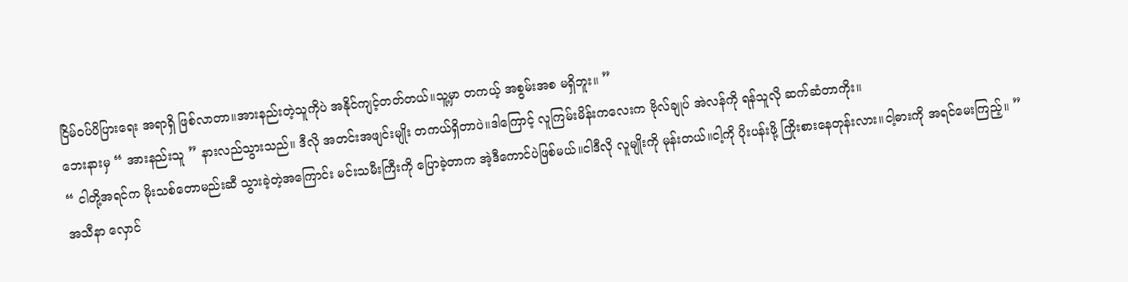ငြိမ်ဝပ်ပိပြားရေး အရာရှိ ဖြစ်လာတာ။အားနည်းတဲ့သူကိုပဲ အနိုင်ကျင့်တတ်တယ်။သူ့မှာ တကယ့် အစွမ်းအစ မရှိဘူး။ ”
ဘေးနားမှ “ အားနည်းသူ ” နားလည်သွားသည်။ ဒီလို အတင်းအဖျင်းမျိုး တကယ်ရှိတာပဲ။ဒါကြောင့် လူကြမ်းမိန်းကလေးက ဗိုလ်ချုပ် အဲလန်ကို ရန်သူလို ဆက်ဆံတာကိုး။
“ ငါတို့အရင်က မိုးသစ်တောမည်းဆီ သွားခဲ့တဲ့အကြောင်း မင်းသမီးကြီးကို ပြောခဲ့တာက အဲ့ဒီကောင်ပဲဖြစ်မယ်။ငါဒီလို လူမျိုးကို မုန်းတယ်။ငါ့ကို ပိုးပန်းဖို့ ကြိုးစားနေတုန်းလား။ငါ့ဓားကို အရင်မေးကြည့်။ ”
အသီနာ လှောင်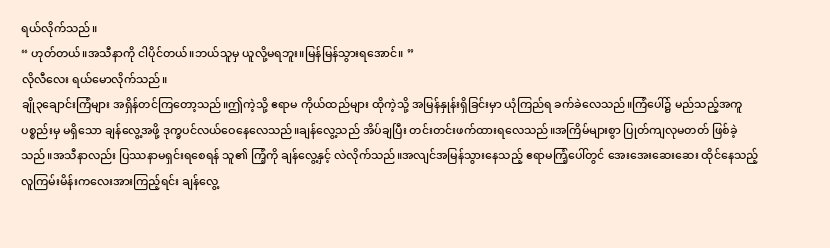ရယ်လိုက်သည်။
“ ဟုတ်တယ်။အသီနာကို ငါပိုင်တယ်။ဘယ်သူမှ ယူလို့မရဘူး။မြန်မြန်သွားရအောင်။ ”
လိုလီလေး ရယ်မောလိုက်သည်။
ချို၃ချောင်းကြံများ အရှိန်တင်ကြတော့သည်။ဤကဲ့သို့ ဧရာမ ကိုယ်ထည်များ ထိုကဲ့သို့ အမြန်နှုန်းရှိခြင်းမှာ ယုံကြည်ရ ခက်ခဲလေသည်။ကြံပေါ်၌ မည်သည့်အကူပစ္စည်းမှ မရှိသော ချန်လွေ့အဖို့ ဒုက္ခပင်လယ်ဝေနေလေသည်။ချန်လွေ့သည် အိပ်ချပြီး တင်းတင်းဖက်ထားရလေသည်။အကြိမ်များစွာ ပြုတ်ကျလုမတတ် ဖြစ်ခဲ့သည်။အသီနာလည်း ပြဿနာမရှင်းရစေရန် သူ၏ ကြံ့ကို ချန်လွေ့နှင့် လဲလိုက်သည်။အလျင်အမြန်သွားနေသည့် ဧရာမကြံ့ပေါ်တွင် အေးအေးဆေးဆေး ထိုင်နေသည့် လူကြမ်းမိန်းကလေးအားကြည့်ရင်း ချန်လွေ့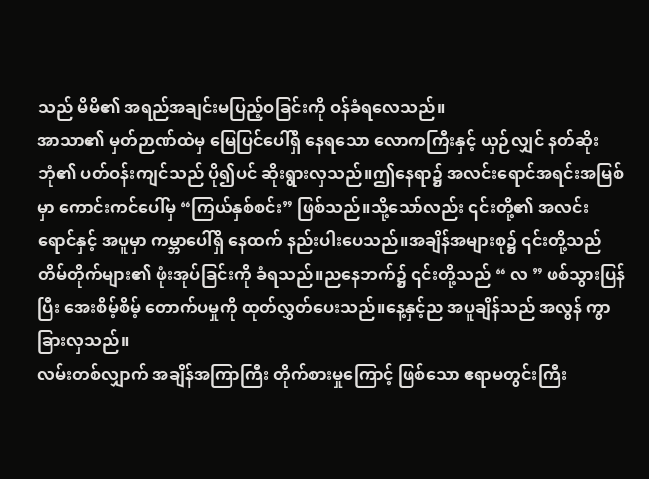သည် မိမိ၏ အရည်အချင်းမပြည့်ဝခြင်းကို ဝန်ခံရလေသည်။
အာသာ၏ မှတ်ဉာဏ်ထဲမှ မြေပြင်ပေါ်ရှိ နေရသော လောကကြီးနှင့် ယှဉ်လျှင် နတ်ဆိုးဘုံ၏ ပတ်ဝန်းကျင်သည် ပို၍ပင် ဆိုးရွားလှသည်။ဤနေရာ၌ အလင်းရောင်အရင်းအမြစ်မှာ ကောင်းကင်ပေါ်မှ “ကြယ်နှစ်စင်း” ဖြစ်သည်။သို့သော်လည်း ၎င်းတို့၏ အလင်းရောင်နှင့် အပူမှာ ကမ္ဘာပေါ်ရှိ နေထက် နည်းပါးပေသည်။အချိန်အများစု၌ ၎င်းတို့သည် တိမ်တိုက်များ၏ ဖုံးအုပ်ခြင်းကို ခံရသည်။ညနေဘက်၌ ၎င်းတို့သည် “ လ ” ဖစ်သွားပြန်ပြီး အေးစိမ့်စိမ့် တောက်ပမှုကို ထုတ်လွှတ်ပေးသည်။နေ့နှင့်ည အပူချိန်သည် အလွန် ကွာခြားလှသည်။
လမ်းတစ်လျှာက် အချိန်အကြာကြီး တိုက်စားမှုကြောင့် ဖြစ်သော ဧရာမတွင်းကြီး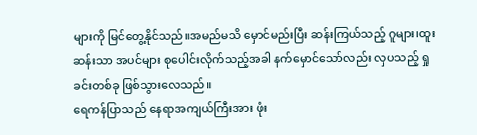များကို မြင်တွေ့နိုင်သည်။အမည်မသိ မှောင်မည်းပြီး ဆန်းကြယ်သည့် ဂူများ၊ထူးဆန်းသာ အပင်များ စုပေါင်းလိုက်သည့်အခါ နက်မှောင်သော်လည်း လှပသည့် ရှုခင်းတစ်ခု ဖြစ်သွားလေသည်။
ရေကန်ပြာသည် နေရာအကျယ်ကြီးအား ဖုံး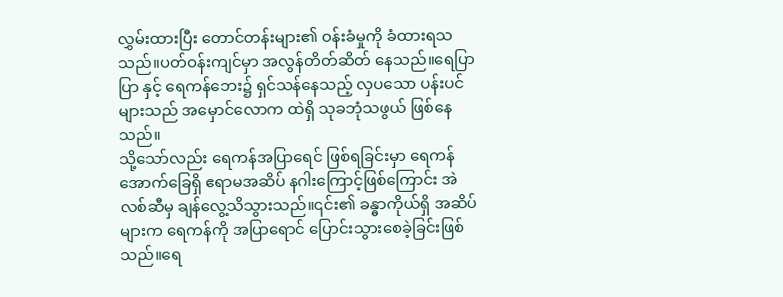လွှမ်းထားပြီး တောင်တန်းများ၏ ဝန်းခံမှုကို ခံထားရသသည်။ပတ်ဝန်းကျင်မှာ အလွန်တိတ်ဆိတ် နေသည်။ရေပြာပြာ နှင့် ရေကန်ဘေး၌ ရှင်သန်နေသည့် လှပသော ပန်းပင်များသည် အမှောင်လောက ထဲရှိ သုခဘုံသဖွယ် ဖြစ်နေသည်။
သို့သော်လည်း ရေကန်အပြာရေင် ဖြစ်ရခြင်းမှာ ရေကန်အောက်ခြေရှိ ဧရာမအဆိပ် နဂါးကြောင့်ဖြစ်ကြောင်း အဲလစ်ဆီမှ ချန်လွေ့သိသွားသည်။၎င်း၏ ခန္ဓာကိုယ်ရှိ အဆိပ်များက ရေကန်ကို အပြာရောင် ပြောင်းသွားစေခဲ့ခြင်းဖြစ်သည်။ရေ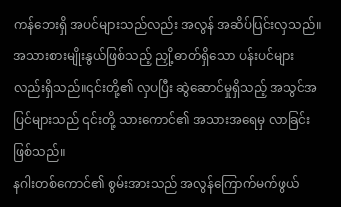ကန်ဘေးရှိ အပင်များသည်လည်း အလွန် အဆိပ်ပြင်းလှသည်။အသားစားမျိုးနွယ်ဖြစ်သည့် ညှို့ဓာတ်ရှိသော ပန်းပင်များလည်းရှိသည်။၎င်းတို့၏ လှပပြီး ဆွဲဆောင်မှုရှိသည့် အသွင်အပြင်များသည် ၎င်းတို့ သားကောင်၏ အသားအရေမှ လာခြင်းဖြစ်သည်။
နဂါးတစ်ကောင်၏ စွမ်းအားသည် အလွန်ကြောက်မက်ဖွယ်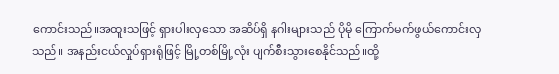ကောင်းသည်။အထူးသဖြင့် ရှားပါးလှသော အဆိပ်ရှိ နဂါးများသည် ပိုမို ကြောက်မက်ဖွယ်ကောင်းလှသည်။ အနည်းငယ်လှုပ်ရှားရုံဖြင့် မြို့တစ်မြို့လုံး ပျက်စီးသွားစေနိုင်သည်။ထို့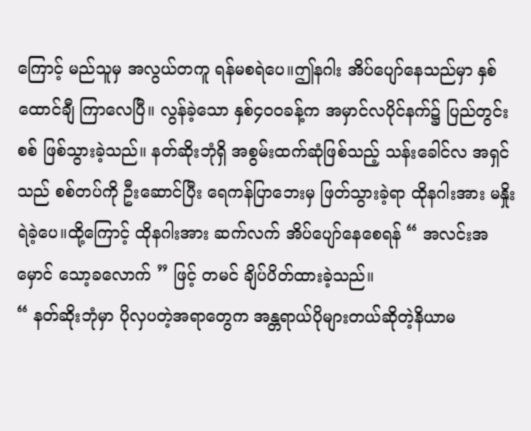ကြောင့် မည်သူမှ အလွယ်တကူ ရန်မစရဲပေ။ဤနဂါး အိပ်ပျော်နေသည်မှာ နှစ်ထောင်ချီ ကြာလေပြီ။ လွန်ခဲ့သော နှစ်၄၀၀ခန့်က အမှာင်လပိုင်နက်၌ ပြည်တွင်းစစ် ဖြစ်သွားခဲ့သည်။ နတ်ဆိုးဘုံရှိ အစွမ်းထက်ဆုံဖြစ်သည့် သန်းခေါင်လ အရှင်သည် စစ်တပ်ကို ဦးဆောင်ပြီး ရေကန်ပြာဘေးမှ ဖြတ်သွားခဲ့ရာ ထိုနဂါးအား မနှိုးရဲခဲ့ပေ။ထို့ကြောင့် ထိုနဂါးအား ဆက်လက် အိပ်ပျော်နေစေရန် “ အလင်းအမှောင် သော့ခလောက် ” ဖြင့် တမင် ချိပ်ပိတ်ထားခဲ့သည်။
“ နတ်ဆိုးဘုံမှာ ပိုလှပတဲ့အရာတွေက အန္တရာယ်ပိုများတယ်ဆိုတဲ့နိယာမ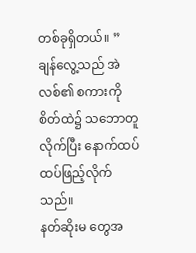တစ်ခုရှိတယ်။ ”
ချန်လွေ့သည် အဲလစ်၏ စကားကို စိတ်ထဲ၌ သဘောတူလိုက်ပြီး နောက်ထပ် ထပ်ဖြည့်လိုက်သည်။
နတ်ဆိုးမ တွေအ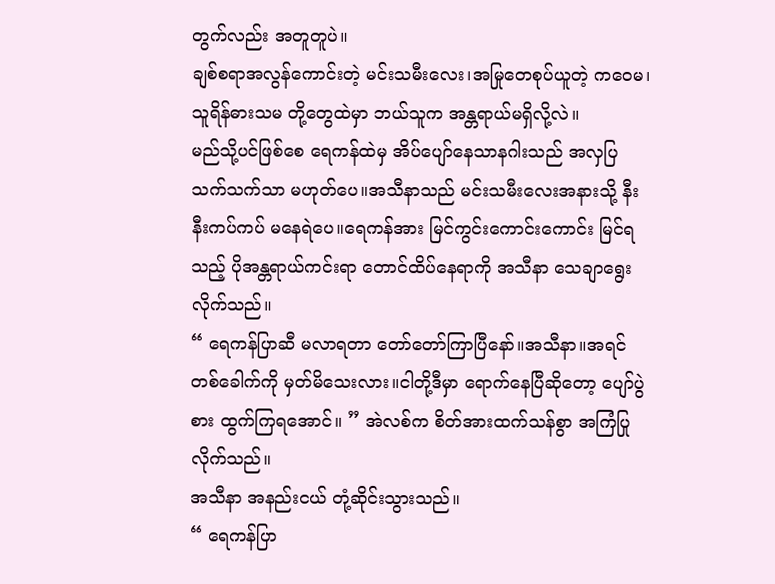တွက်လည်း အတူတူပဲ။
ချစ်စရာအလွန်ကောင်းတဲ့ မင်းသမီးလေး၊အမြုတေစုပ်ယူတဲ့ ကဝေမ၊သူရိန်ဓားသမ တို့တွေထဲမှာ ဘယ်သူက အန္တရာယ်မရှိလို့လဲ။
မည်သို့ပင်ဖြစ်စေ ရေကန်ထဲမှ အိပ်ပျော်နေသာနဂါးသည် အလှပြသက်သက်သာ မဟုတ်ပေ။အသီနာသည် မင်းသမီးလေးအနားသို့ နီးနီးကပ်ကပ် မနေရဲပေ။ရေကန်အား မြင်ကွင်းကောင်းကောင်း မြင်ရသည့် ပိုအန္တရာယ်ကင်းရာ တောင်ထိပ်နေရာကို အသီနာ သေချာရွေးလိုက်သည်။
“ ရေကန်ပြာဆီ မလာရတာ တော်တော်ကြာပြီနော်။အသီနာ။အရင်တစ်ခေါက်ကို မှတ်မိသေးလား။ငါတို့ဒီမှာ ရောက်နေပြီဆိုတော့ ပျော်ပွဲစား ထွက်ကြရအောင်။ ” အဲလစ်က စိတ်အားထက်သန်စွာ အကြံပြုလိုက်သည်။
အသီနာ အနည်းငယ် တုံ့ဆိုင်းသွားသည်။
“ ရေကန်ပြာ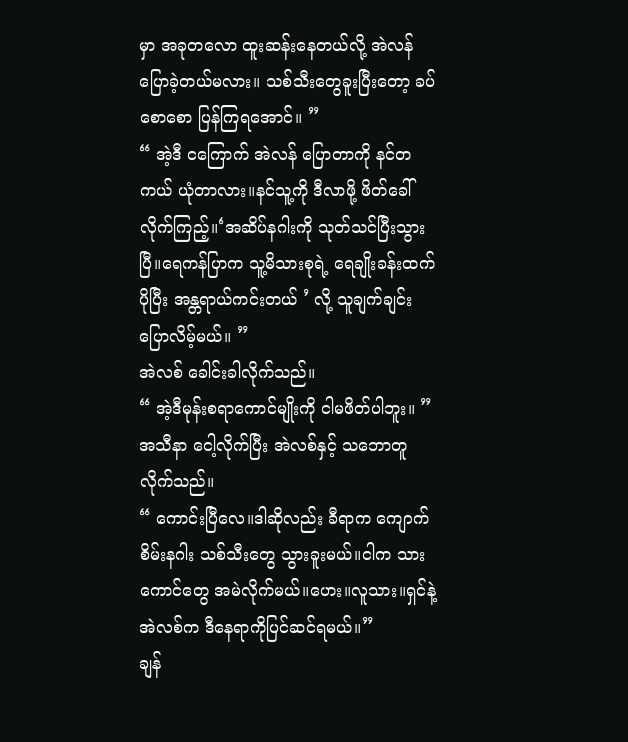မှာ အခုတလော ထူးဆန်းနေတယ်လို့ အဲလန် ပြောခဲ့တယ်မလား။ သစ်သီးတွေခူးပြီးတော့ ခပ်စောစော ပြန်ကြရအောင်။ ”
“ အဲ့ဒီ ငကြောက် အဲလန် ပြောတာကို နင်တကယ် ယုံတာလား။နင်သူ့ကို ဒီလာဖို့ ဖိတ်ခေါ်လိုက်ကြည့်။‘အဆိပ်နဂါးကို သုတ်သင်ပြီးသွားပြီ။ရေကန်ပြာက သူ့မိသားစုရဲ့ ရေချိုးခန်းထက် ပိုပြီး အန္တရာယ်ကင်းတယ် ’ လို့ သူချက်ချင်းပြောလိမ့်မယ်။ ”
အဲလစ် ခေါင်းခါလိုက်သည်။
“ အဲ့ဒီမုန်းစရာကောင်မျိုးကို ငါမဖိတ်ပါဘူး။ ”
အသီနာ ငေါ့လိုက်ပြီး အဲလစ်နှင့် သဘောတူလိုက်သည်။
“ ကောင်းပြီလေ။ဒါဆိုလည်း ခီရာက ကျောက်စိမ်းနဂါး သစ်သီးတွေ သွားခူးမယ်။ငါက သားကောင်တွေ အမဲလိုက်မယ်။ဟေး။လူသား။ရှင်နဲ့အဲလစ်က ဒီနေရာကိုပြင်ဆင်ရမယ်။”
ချန်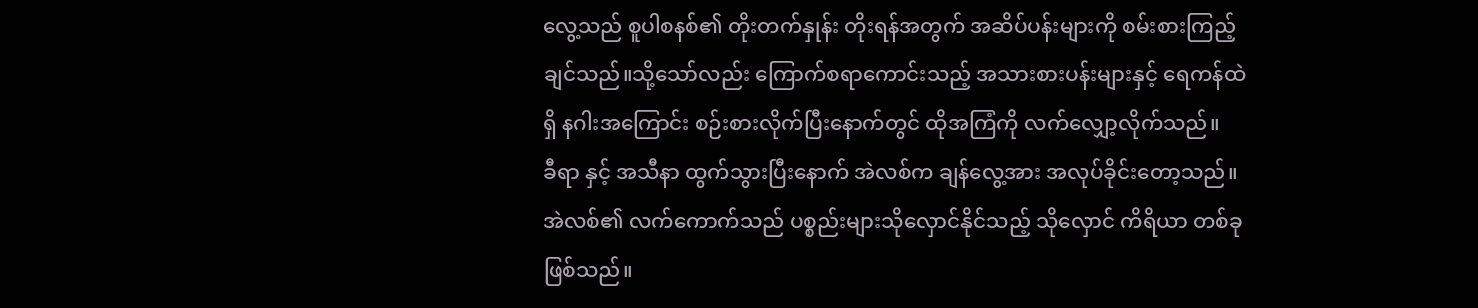လွေ့သည် စူပါစနစ်၏ တိုးတက်နှုန်း တိုးရန်အတွက် အဆိပ်ပန်းများကို စမ်းစားကြည့်ချင်သည်။သို့သော်လည်း ကြောက်စရာကောင်းသည့် အသားစားပန်းများနှင့် ရေကန်ထဲရှိ နဂါးအကြောင်း စဉ်းစားလိုက်ပြီးနောက်တွင် ထိုအကြံကို လက်လျှော့လိုက်သည်။
ခီရာ နှင့် အသီနာ ထွက်သွားပြီးနောက် အဲလစ်က ချန်လွေ့အား အလုပ်ခိုင်းတော့သည်။အဲလစ်၏ လက်ကောက်သည် ပစ္စည်းများသိုလှောင်နိုင်သည့် သိုလှောင် ကိရိယာ တစ်ခုဖြစ်သည်။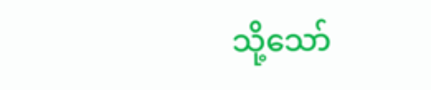သို့သော်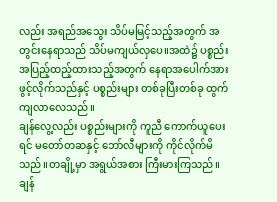လည်း အရည်အသွေး သိပ်မမြင့်သည့်အတွက် အတွင်းနေရာသည် သိပ်မကျယ်လှပေ။အထဲ၌ ပစ္စည်းအပြည့်ထည့်ထားသည့်အတွက် နေရာအပေါက်အား ဖွင့်လိုက်သည်နှင့် ပစ္စည်းများ တစ်ခုပြီးတစ်ခု ထွက်ကျလာလေသည်။
ချန်လွေ့လည်း ပစ္စည်းများကို ကူညီ ကောက်ယူပေးရင် မတော်တဆနှင့် ဘော်လီများကို ကိုင်လိုက်မိသည်။တချို့မှာ အရွယ်အစား ကြီးမားကြသည်။ချန်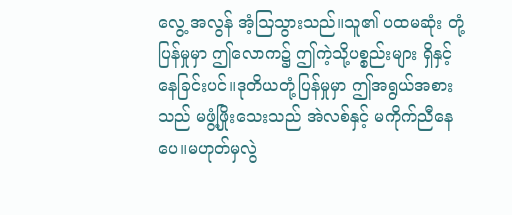လွေ့ အလွန် အံ့ဩသွားသည်။သူ၏ ပထမဆုံး တုံ့ပြန်မှုမှာ ဤလောက၌ ဤကဲ့သို့ပစ္စည်းများ ရှိနှင့်နေခြင်းပင်။ဒုတိယတုံ့ပြန်မှုမှာ ဤအရွယ်အစားသည် မဖွံ့ဖြိုးသေးသည် အဲလစ်နှင့် မကိုက်ညီနေပေ။မဟုတ်မှလွဲ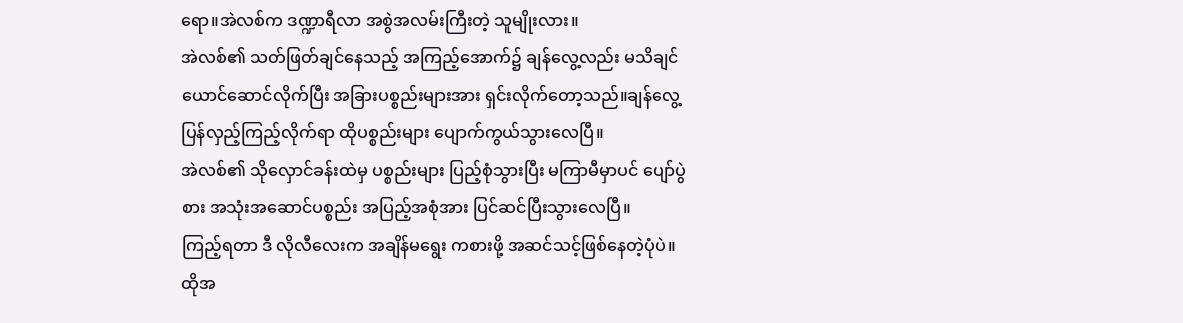ရော။အဲလစ်က ဒဏ္ဍာရီလာ အစွဲအလမ်းကြီးတဲ့ သူမျိုးလား။
အဲလစ်၏ သတ်ဖြတ်ချင်နေသည့် အကြည့်အောက်၌ ချန်လွေ့လည်း မသိချင်ယောင်ဆောင်လိုက်ပြီး အခြားပစ္စည်းများအား ရှင်းလိုက်တော့သည်။ချန်လွေ့ ပြန်လှည့်ကြည့်လိုက်ရာ ထိုပစ္စည်းများ ပျောက်ကွယ်သွားလေပြီ။
အဲလစ်၏ သိုလှောင်ခန်းထဲမှ ပစ္စည်းများ ပြည့်စုံသွားပြီး မကြာမီမှာပင် ပျော်ပွဲစား အသုံးအဆောင်ပစ္စည်း အပြည့်အစုံအား ပြင်ဆင်ပြီးသွားလေပြီ။
ကြည့်ရတာ ဒီ လိုလီလေးက အချိန်မရွေး ကစားဖို့ အဆင်သင့်ဖြစ်နေတဲ့ပုံပဲ။
ထိုအ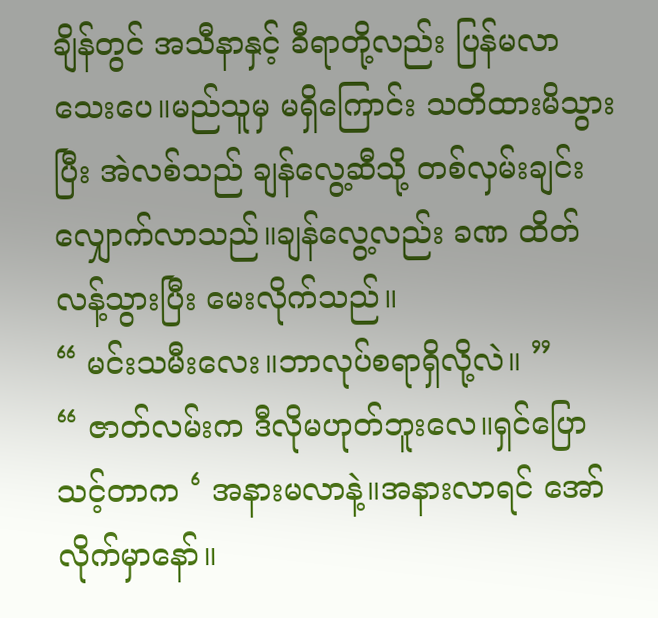ချိန်တွင် အသီနာနှင့် ခီရာတို့လည်း ပြန်မလာသေးပေ။မည်သူမှ မရှိကြောင်း သတိထားမိသွားပြီး အဲလစ်သည် ချန်လွေ့ဆီသို့ တစ်လှမ်းချင်း လျှောက်လာသည်။ချန်လွေ့လည်း ခဏ ထိတ်လန့်သွားပြီး မေးလိုက်သည်။
“ မင်းသမီးလေး။ဘာလုပ်စရာရှိလို့လဲ။ ”
“ ဇာတ်လမ်းက ဒီလိုမဟုတ်ဘူးလေ။ရှင်ပြောသင့်တာက ‘ အနားမလာနဲ့။အနားလာရင် အော်လိုက်မှာနော်။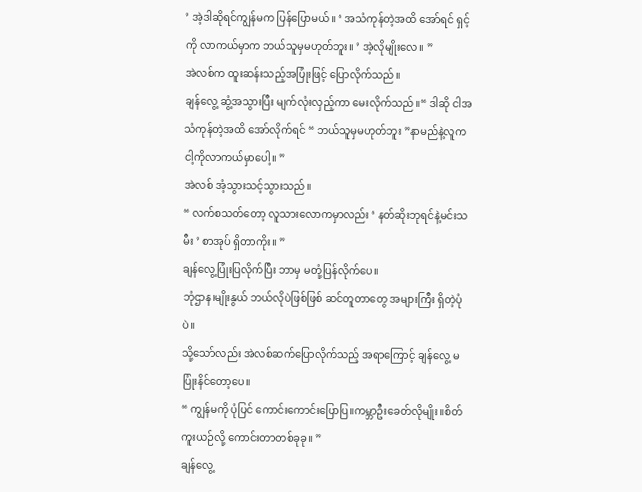’ အဲ့ဒါဆိုရင်ကျွန်မက ပြန်ပြောမယ်။ ‘ အသံကုန်တဲ့အထိ အော်ရင် ရှင့်ကို လာကယ်မှာက ဘယ်သူမှမဟုတ်ဘူး။ ’ အဲ့လိုမျိုးလေ။ ”
အဲလစ်က ထူးဆန်းသည့်အပြုံးဖြင့် ပြောလိုက်သည်။
ချန်လွေ့ ဆွံ့အသွားပြီး မျက်လုံးလှည့်ကာ မေးလိုက်သည်။“ ဒါဆို ငါအသံကုန်တဲ့အထိ အော်လိုက်ရင် “ ဘယ်သူမှမဟုတ်ဘူး ”နာမည်နဲ့လူက ငါ့ကိုလာကယ်မှာပေါ့။ ”
အဲလစ် အံ့သွားသင့်သွားသည်။
“ လက်စသတ်တော့ လူသားလောကမှာလည်း ‘ နတ်ဆိုးဘုရင်နဲ့မင်းသမီး ’ စာအုပ် ရှိတာကိုး။ ”
ချန်လွေ့ပြုံးပြလိုက်ပြီး ဘာမှ မတုံ့ပြန်လိုက်ပေ။
ဘုံဌာန၊မျိုးနွယ် ဘယ်လိုပဲဖြစ်ဖြစ် ဆင်တူတာတွေ အများကြီး ရှိတဲ့ပုံပဲ။
သို့သော်လည်း အဲလစ်ဆက်ပြောလိုက်သည့် အရာကြောင့် ချန်လွေ့ မပြုံးနိင်တော့ပေ။
“ ကျွန်မကို ပုံပြင် ကောင်းကောင်းပြောပြ။ကမ္ဘာဦးခေတ်လိုမျိုး။စိတ်ကူးယဉ်လို့ ကောင်းတာတစ်ခုခု။ ”
ချန်လွေ့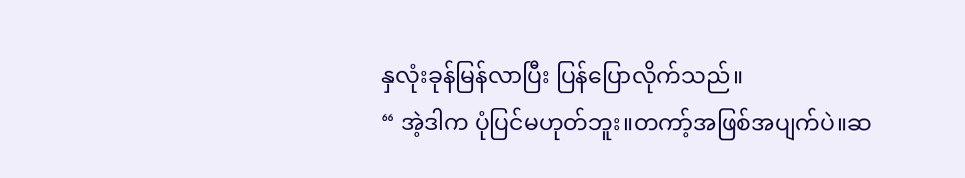နှလုံးခုန်မြန်လာပြီး ပြန်ပြောလိုက်သည်။
“ အဲ့ဒါက ပုံပြင်မဟုတ်ဘူး။တကာ့်အဖြစ်အပျက်ပဲ။ဆ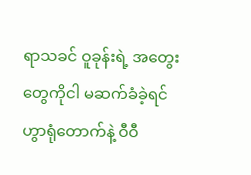ရာသခင် ဝူခုန်းရဲ့ အတွေးတွေကိုငါ မဆက်ခံခဲ့ရင် ဟွာရုံတောက်နဲ့ ဝီဝီ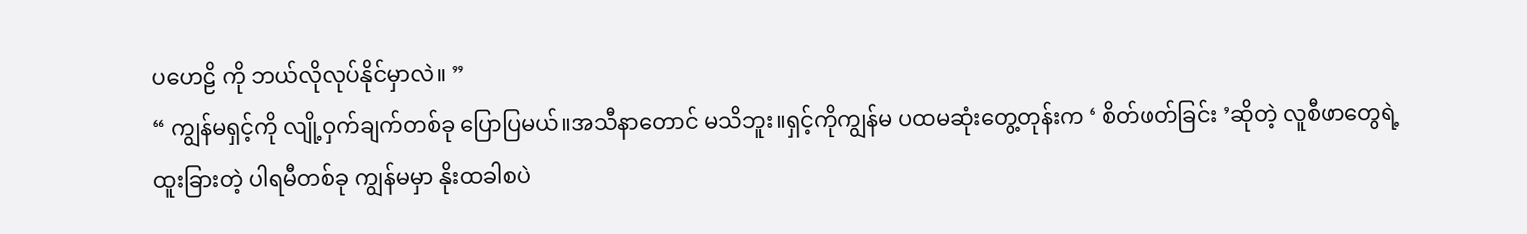ပဟေဠိ ကို ဘယ်လိုလုပ်နိုင်မှာလဲ။ ”
“ ကျွန်မရှင့်ကို လျို့ဝှက်ချက်တစ်ခု ပြောပြမယ်။အသီနာတောင် မသိဘူး။ရှင့်ကိုကျွန်မ ပထမဆုံးတွေ့တုန်းက ‘ စိတ်ဖတ်ခြင်း ’ဆိုတဲ့ လူစီဖာတွေရဲ့ ထူးခြားတဲ့ ပါရမီတစ်ခု ကျွန်မမှာ နိုးထခါစပဲ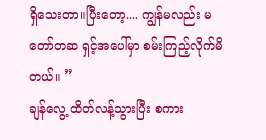ရှိသေးတာ။ပြီးတော့.... ကျွန်မလည်း မတော်တဆ ရှင့်အပေါ်မှာ စမ်းကြည့်လိုက်မိတယ်။ ”
ချန်လွေ့ ထိတ်လန့်သွားပြီး စကား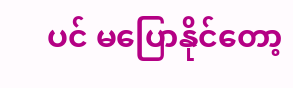ပင် မပြောနိုင်တော့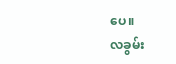ပေ။
လခွမ်း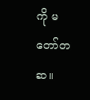ကို မတော်တဆ။